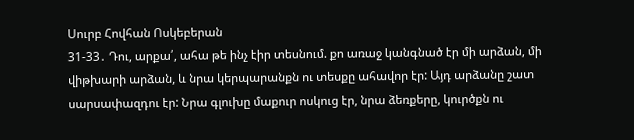Սուրբ Հովհան Ոսկեբերան
31-33․ Դու, արքա՛, ահա թե ինչ էիր տեսնում. քո առաջ կանգնած էր մի արձան, մի վիթխարի արձան, և նրա կերպարանքն ու տեսքը ահավոր էր: Այդ արձանը շատ սարսափազդու էր: Նրա գլուխը մաքուր ոսկուց էր, նրա ձեռքերը, կուրծքն ու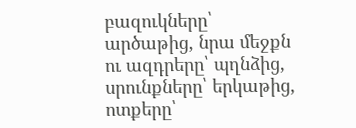բազուկները՝ արծաթից, նրա մեջքն ու ազդրերը՝ պղնձից, սրունքները՝ երկաթից, ոտքերը՝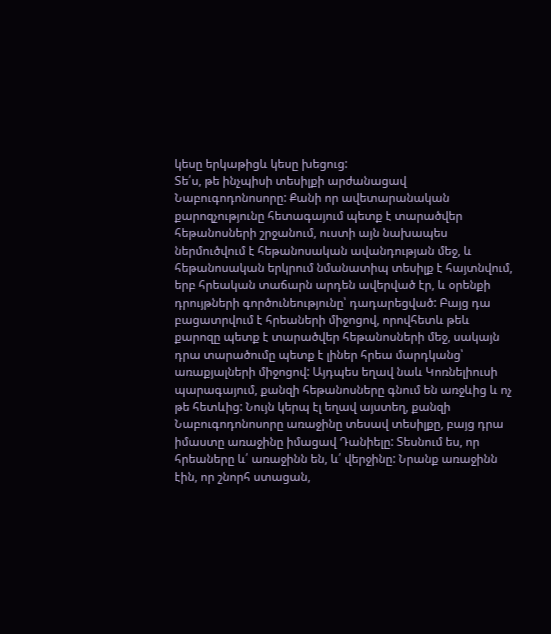կեսը երկաթիցև կեսը խեցուց:
Տե՛ս, թե ինչպիսի տեսիլքի արժանացավ Նաբուգոդոնոսորը: Քանի որ ավետարանական քարոզչությունը հետագայում պետք է տարածվեր հեթանոսների շրջանում, ուստի այն նախապես ներմուծվում է հեթանոսական ավանդության մեջ, և հեթանոսական երկրում նմանատիպ տեսիլք է հայտնվում, երբ հրեական տաճարն արդեն ավերված էր, և օրենքի դրույթների գործունեությունը՝ դադարեցված: Բայց դա բացատրվում է հրեաների միջոցով, որովհետև թեև քարոզը պետք է տարածվեր հեթանոսների մեջ, սակայն դրա տարածումը պետք է լիներ հրեա մարդկանց՝ առաքյալների միջոցով: Այդպես եղավ նաև Կոռնելիուսի պարագայում, քանզի հեթանոսները գնում են առջևից և ոչ թե հետևից: Նույն կերպ էլ եղավ այստեղ, քանզի Նաբուգոդոնոսորը առաջինը տեսավ տեսիլքը, բայց դրա իմաստը առաջինը իմացավ Դանիելը: Տեսնում ես, որ հրեաները և՛ առաջինն են, և՛ վերջինը: Նրանք առաջինն էին, որ շնորհ ստացան,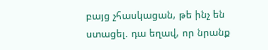բայց չհասկացան, թե ինչ են ստացել. դա եղավ, որ նրանք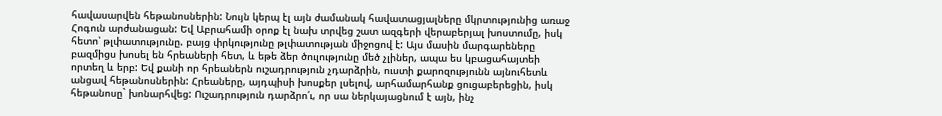հավասարվեն հեթանոսներին: Նույն կերպ էլ այն ժամանակ հավատացյալները մկրտությունից առաջ Հոգուն արժանացան: Եվ Աբրահամի օրոք էլ նախ տրվեց շատ ազգերի վերաբերյալ խոստումը, իսկ հետո՝ թլփատությունը. բայց փրկությունը թլփատության միջոցով է: Այս մասին մարգարեները բազմիցս խոսել են հրեաների հետ, և եթե ձեր ծուլությունը մեծ չլիներ, ապա ես կբացահայտեի որտեղ և երբ: Եվ քանի որ հրեաներն ուշադրություն չդարձրին, ուստի քարոզությունն այնուհետև անցավ հեթանոսներին: Հրեաները, այդպիսի խոսքեր լսելով, արհամարհանք ցուցաբերեցին, իսկ հեթանոսը` խոնարհվեց: Ուշադրություն դարձրո՛ւ, որ սա ներկայացնում է այն, ինչ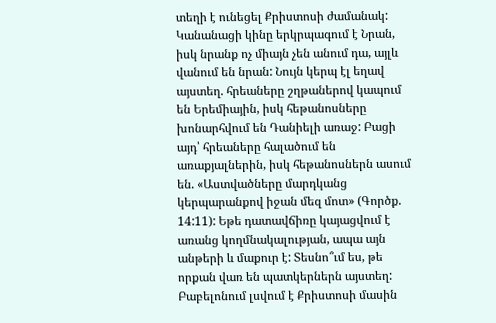տեղի է ունեցել Քրիստոսի ժամանակ: Կանանացի կինը երկրպագում է Նրան, իսկ նրանք ոչ միայն չեն անում դա, այլև վանում են նրան: Նույն կերպ էլ եղավ այստեղ. հրեաները շղթաներով կապում են Երեմիային, իսկ հեթանոսները խոնարհվում են Դանիելի առաջ: Բացի այդ՝ հրեաները հալածում են առաքյալներին, իսկ հեթանոսներն ասում են. «Աստվածները մարդկանց կերպարանքով իջան մեզ մոտ» (Գործք. 14:11): Եթե դատավճիռը կայացվում է առանց կողմնակալության, ապա այն անթերի և մաքուր է: Տեսնո՞ւմ ես, թե որքան վառ են պատկերներն այստեղ: Բաբելոնում լսվում է Քրիստոսի մասին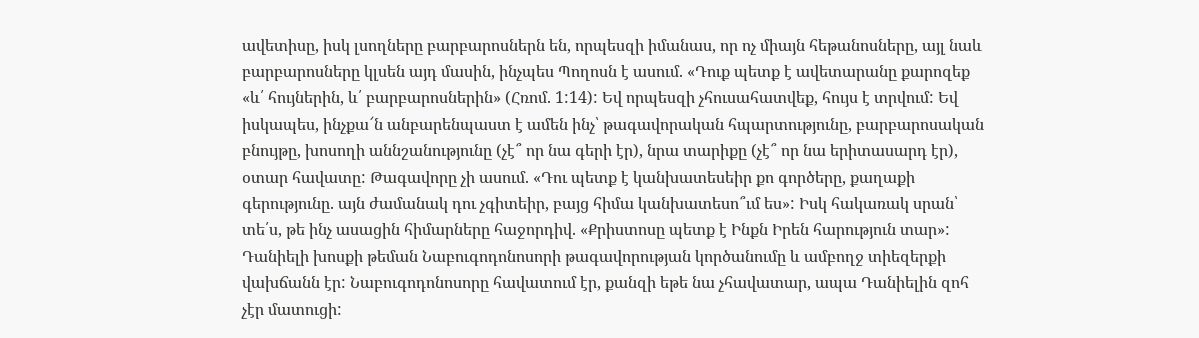ավետիսը, իսկ լսողները բարբարոսներն են, որպեսզի իմանաս, որ ոչ միայն հեթանոսները, այլ նաև բարբարոսները կլսեն այդ մասին, ինչպես Պողոսն է ասում. «Դուք պետք է ավետարանը քարոզեք «և՛ հույներին, և՛ բարբարոսներին» (Հռոմ. 1:14): Եվ որպեսզի չհուսահատվեք, հույս է տրվում: Եվ իսկապես, ինչքա՜ն անբարենպաստ է ամեն ինչ՝ թագավորական հպարտությունը, բարբարոսական բնույթը, խոսողի աննշանությունը (չէ՞ որ նա գերի էր), նրա տարիքը (չէ՞ որ նա երիտասարդ էր), օտար հավատը: Թագավորը չի ասում. «Դու պետք է կանխատեսեիր քո գործերը, քաղաքի գերությունը. այն ժամանակ դու չգիտեիր, բայց հիմա կանխատեսո՞ւմ ես»: Իսկ հակառակ սրան՝ տե՛ս, թե ինչ ասացին հիմարները հաջորդիվ. «Քրիստոսը պետք է Ինքն Իրեն հարություն տար»:
Դանիելի խոսքի թեման Նաբուգոդոնոսորի թագավորության կործանումը և ամբողջ տիեզերքի վախճանն էր: Նաբուգոդոնոսորը հավատում էր, քանզի եթե նա չհավատար, ապա Դանիելին զոհ չէր մատուցի: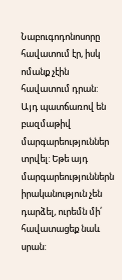Նաբուգոդոնոսորը հավատում էր, իսկ ոմանք չէին հավատում դրան: Այդ պատճառով են բազմաթիվ մարգարեություններ տրվել: Եթե այդ մարգարեություններն իրականություն չեն դարձել, ուրեմն մի՛ հավատացեք նաև սրան: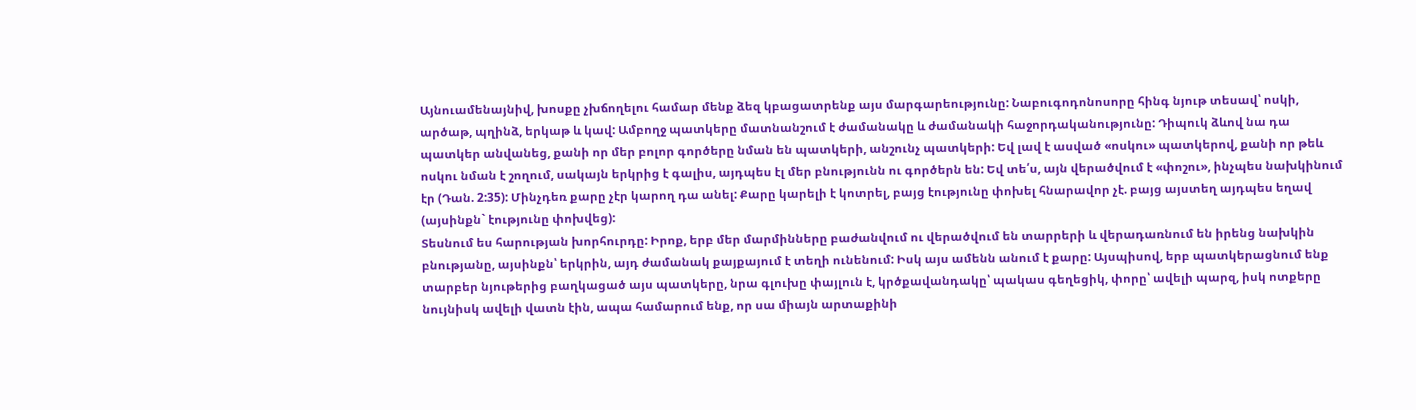Այնուամենայնիվ, խոսքը չխճողելու համար մենք ձեզ կբացատրենք այս մարգարեությունը: Նաբուգոդոնոսորը հինգ նյութ տեսավ՝ ոսկի, արծաթ, պղինձ, երկաթ և կավ: Ամբողջ պատկերը մատնանշում է ժամանակը և ժամանակի հաջորդականությունը: Դիպուկ ձևով նա դա պատկեր անվանեց, քանի որ մեր բոլոր գործերը նման են պատկերի, անշունչ պատկերի: Եվ լավ է ասված «ոսկու» պատկերով, քանի որ թեև ոսկու նման է շողում, սակայն երկրից է գալիս, այդպես էլ մեր բնությունն ու գործերն են: Եվ տե՛ս, այն վերածվում է «փոշու», ինչպես նախկինում էր (Դան. 2:35): Մինչդեռ քարը չէր կարող դա անել: Քարը կարելի է կոտրել, բայց էությունը փոխել հնարավոր չէ. բայց այստեղ այդպես եղավ (այսինքն` էությունը փոխվեց):
Տեսնում ես հարության խորհուրդը: Իրոք, երբ մեր մարմինները բաժանվում ու վերածվում են տարրերի և վերադառնում են իրենց նախկին բնությանը, այսինքն՝ երկրին, այդ ժամանակ քայքայում է տեղի ունենում: Իսկ այս ամենն անում է քարը: Այսպիսով, երբ պատկերացնում ենք տարբեր նյութերից բաղկացած այս պատկերը, նրա գլուխը փայլուն է, կրծքավանդակը՝ պակաս գեղեցիկ, փորը՝ ավելի պարզ, իսկ ոտքերը նույնիսկ ավելի վատն էին, ապա համարում ենք, որ սա միայն արտաքինի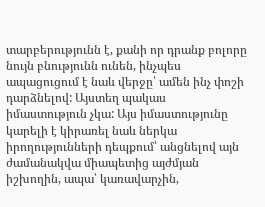տարբերությունն է, քանի որ դրանք բոլորը նույն բնությունն ունեն, ինչպես ապացուցում է նաև վերջը՝ ամեն ինչ փոշի դարձնելով: Այստեղ պակաս իմաստություն չկա: Այս իմաստությունը կարելի է կիրառել նաև ներկա իրողությունների դեպքում՝ անցնելով այն ժամանակվա միապետից այժմյան իշխողին, ապա՝ կառավարչին,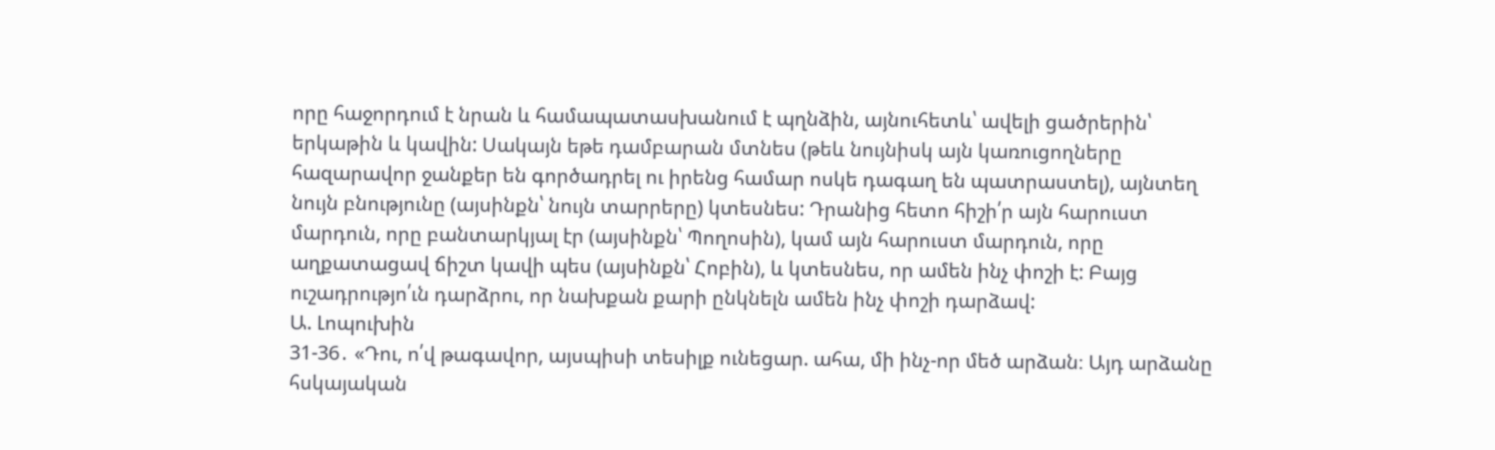որը հաջորդում է նրան և համապատասխանում է պղնձին, այնուհետև՝ ավելի ցածրերին՝ երկաթին և կավին: Սակայն եթե դամբարան մտնես (թեև նույնիսկ այն կառուցողները հազարավոր ջանքեր են գործադրել ու իրենց համար ոսկե դագաղ են պատրաստել), այնտեղ նույն բնությունը (այսինքն՝ նույն տարրերը) կտեսնես: Դրանից հետո հիշի՛ր այն հարուստ մարդուն, որը բանտարկյալ էր (այսինքն՝ Պողոսին), կամ այն հարուստ մարդուն, որը աղքատացավ ճիշտ կավի պես (այսինքն՝ Հոբին), և կտեսնես, որ ամեն ինչ փոշի է: Բայց ուշադրությո՛ւն դարձրու, որ նախքան քարի ընկնելն ամեն ինչ փոշի դարձավ:
Ա. Լոպուխին
31-36․ «Դու, ո՛վ թագավոր, այսպիսի տեսիլք ունեցար. ահա, մի ինչ-որ մեծ արձան։ Այդ արձանը հսկայական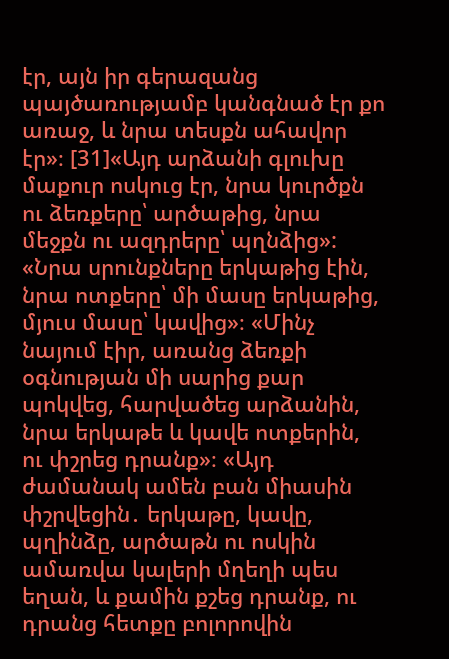էր, այն իր գերազանց պայծառությամբ կանգնած էր քո առաջ, և նրա տեսքն ահավոր էր»։ [31]«Այդ արձանի գլուխը մաքուր ոսկուց էր, նրա կուրծքն ու ձեռքերը՝ արծաթից, նրա մեջքն ու ազդրերը՝ պղնձից»: «Նրա սրունքները երկաթից էին, նրա ոտքերը՝ մի մասը երկաթից, մյուս մասը՝ կավից»։ «Մինչ նայում էիր, առանց ձեռքի օգնության մի սարից քար պոկվեց, հարվածեց արձանին, նրա երկաթե և կավե ոտքերին, ու փշրեց դրանք»։ «Այդ ժամանակ ամեն բան միասին փշրվեցին․ երկաթը, կավը, պղինձը, արծաթն ու ոսկին ամառվա կալերի մղեղի պես եղան, և քամին քշեց դրանք, ու դրանց հետքը բոլորովին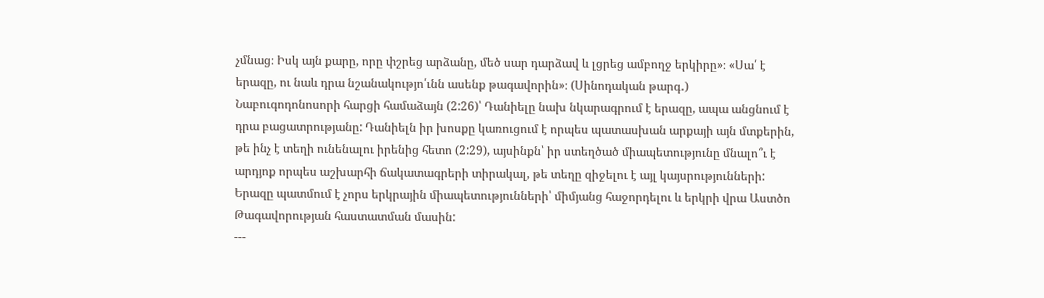չմնաց։ Իսկ այն քարը, որը փշրեց արձանը, մեծ սար դարձավ և լցրեց ամբողջ երկիրը»։ «Սա՛ է երազը, ու նաև դրա նշանակությո՛ւնն ասենք թագավորին»։ (Սինոդական թարգ․)
Նաբուգոդոնոսորի հարցի համաձայն (2:26)՝ Դանիելը նախ նկարագրում է երազը, ապա անցնում է դրա բացատրությանը: Դանիելն իր խոսքը կառուցում է որպես պատասխան արքայի այն մտքերին, թե ինչ է տեղի ունենալու իրենից հետո (2:29), այսինքն՝ իր ստեղծած միապետությունը մնալո՞ւ է արդյոք որպես աշխարհի ճակատագրերի տիրակալ, թե տեղը զիջելու է այլ կայսրությունների: Երազը պատմում է չորս երկրային միապետությունների՝ միմյանց հաջորդելու և երկրի վրա Աստծո Թագավորության հաստատման մասին:
---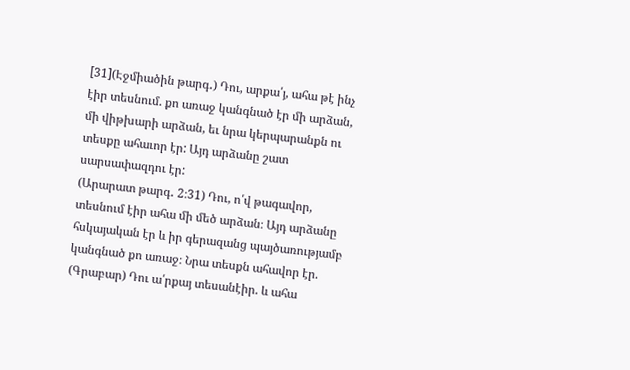[31](Էջմիածին թարգ․) Դու, արքա՛յ, ահա թէ ինչ էիր տեսնում. քո առաջ կանգնած էր մի արձան, մի վիթխարի արձան, եւ նրա կերպարանքն ու տեսքը ահաւոր էր: Այդ արձանը շատ սարսափազդու էր:
(Արարատ թարգ․ 2։31) Դու, ո՛վ թագավոր, տեսնում էիր ահա մի մեծ արձան։ Այդ արձանը հսկայական էր և իր գերազանց պայծառությամբ կանգնած քո առաջ։ Նրա տեսքն ահավոր էր.
(Գրաբար) Դու ա՛րքայ տեսանէիր. և ահա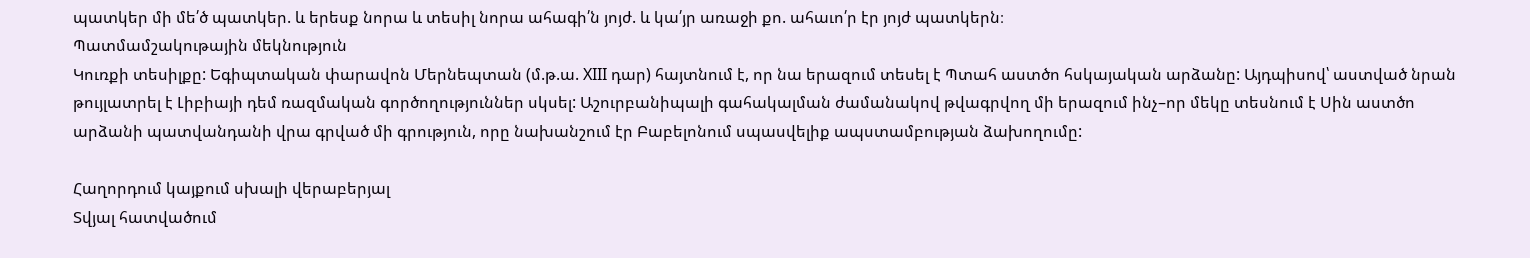պատկեր մի մե՛ծ պատկեր. և երեսք նորա և տեսիլ նորա ահագի՛ն յոյժ. և կա՛յր առաջի քո. ահաւո՛ր էր յոյժ պատկերն։
Պատմամշակութային մեկնություն
Կուռքի տեսիլքը: Եգիպտական փարավոն Մերնեպտան (մ.թ.ա. XIII դար) հայտնում է, որ նա երազում տեսել է Պտահ աստծո հսկայական արձանը: Այդպիսով՝ աստված նրան թույլատրել է Լիբիայի դեմ ռազմական գործողություններ սկսել: Աշուրբանիպալի գահակալման ժամանակով թվագրվող մի երազում ինչ–որ մեկը տեսնում է Սին աստծո արձանի պատվանդանի վրա գրված մի գրություն, որը նախանշում էր Բաբելոնում սպասվելիք ապստամբության ձախողումը:

Հաղորդում կայքում սխալի վերաբերյալ
Տվյալ հատվածում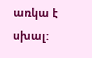առկա է սխալ: